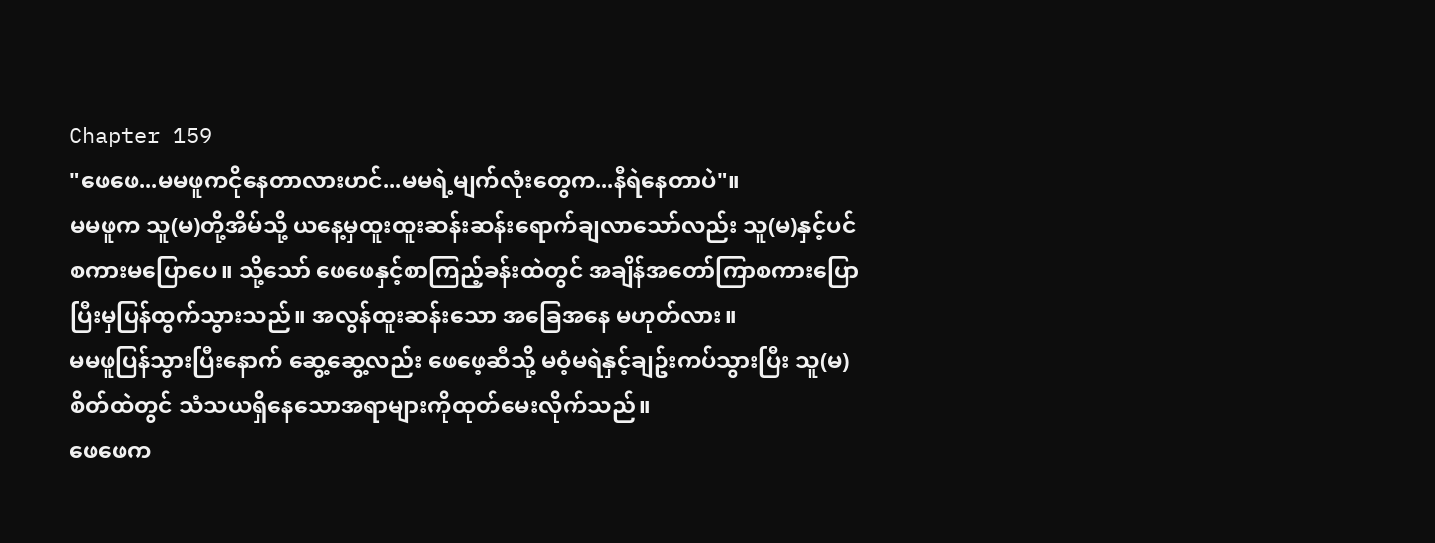Chapter 159
"ဖေဖေ...မမဖူကငိုနေတာလားဟင်...မမရဲ့မျက်လုံးတွေက...နီရဲနေတာပဲ"။
မမဖူက သူ(မ)တို့အိမ်သို့ ယနေ့မှထူးထူးဆန်းဆန်းရောက်ချလာသော်လည်း သူ(မ)နှင့်ပင် စကားမပြောပေ။ သို့သော် ဖေဖေနှင့်စာကြည့်ခန်းထဲတွင် အချိန်အတော်ကြာစကားပြောပြီးမှပြန်ထွက်သွားသည်။ အလွန်ထူးဆန်းသော အခြေအနေ မဟုတ်လား။
မမဖူပြန်သွားပြီးနောက် ဆွေ့ဆွေ့လည်း ဖေဖေ့ဆီသို့ မဝံ့မရဲနှင့်ချဥ်းကပ်သွားပြီး သူ(မ)စိတ်ထဲတွင် သံသယရှိနေသောအရာများကိုထုတ်မေးလိုက်သည်။
ဖေဖေက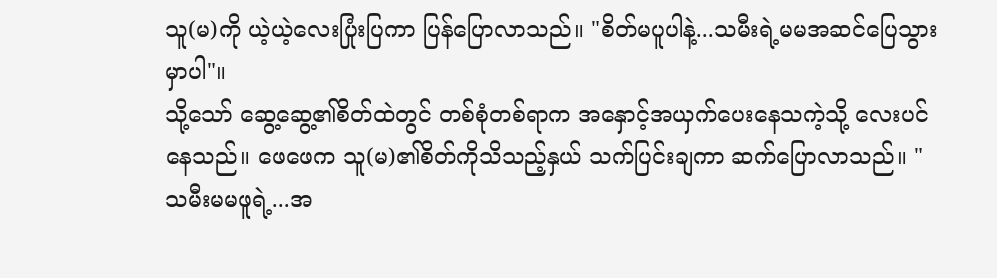သူ(မ)ကို ယဲ့ယဲ့လေးပြုံးပြကာ ပြန်ပြောလာသည်။ "စိတ်မပူပါနဲ့...သမီးရဲ့မမအဆင်ပြေသွားမှာပါ"။
သို့သော် ဆွေ့ဆွေ့၏စိတ်ထဲတွင် တစ်စုံတစ်ရာက အနှောင့်အယှက်ပေးနေသကဲ့သို့ လေးပင်နေသည်။ ဖေဖေက သူ(မ)၏စိတ်ကိုသိသည့်နှယ် သက်ပြင်းချကာ ဆက်ပြောလာသည်။ "သမီးမမဖူရဲ့...အ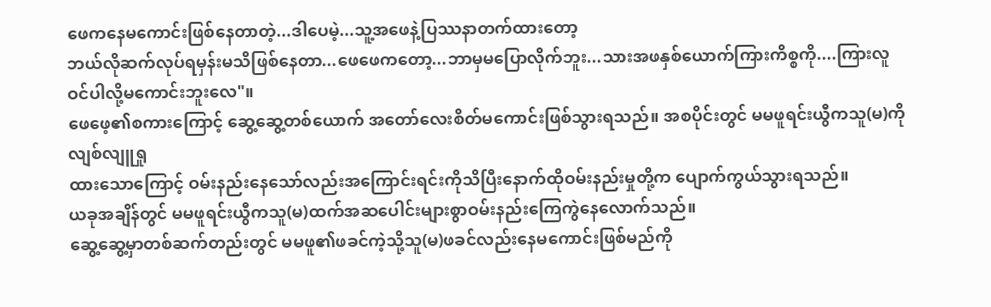ဖေကနေမကောင်းဖြစ်နေတာတဲ့...ဒါပေမဲ့...သူ့အဖေနဲ့ပြဿနာတက်ထားတော့
ဘယ်လိုဆက်လုပ်ရမှန်းမသိဖြစ်နေတာ...ဖေဖေကတော့...ဘာမှမပြောလိုက်ဘူး...သားအဖနှစ်ယောက်ကြားကိစ္စကို....ကြားလူဝင်ပါလို့မကောင်းဘူးလေ"။
ဖေဖေ့၏စကားကြောင့် ဆွေ့ဆွေ့တစ်ယောက် အတော်လေးစိတ်မကောင်းဖြစ်သွားရသည်။ အစပိုင်းတွင် မမဖူရင်းယွီကသူ(မ)ကိုလျစ်လျူရှု
ထားသောကြောင့် ဝမ်းနည်းနေသော်လည်းအကြောင်းရင်းကိုသိပြီးနောက်ထိုဝမ်းနည်းမှုတို့က ပျောက်ကွယ်သွားရသည်။
ယခုအချိန်တွင် မမဖူရင်းယွီကသူ(မ)ထက်အဆပေါင်းများစွာဝမ်းနည်းကြေကွဲနေလောက်သည်။
ဆွေ့ဆွေ့မှာတစ်ဆက်တည်းတွင် မမဖူ၏ဖခင်ကဲ့သို့သူ(မ)ဖခင်လည်းနေမကောင်းဖြစ်မည်ကို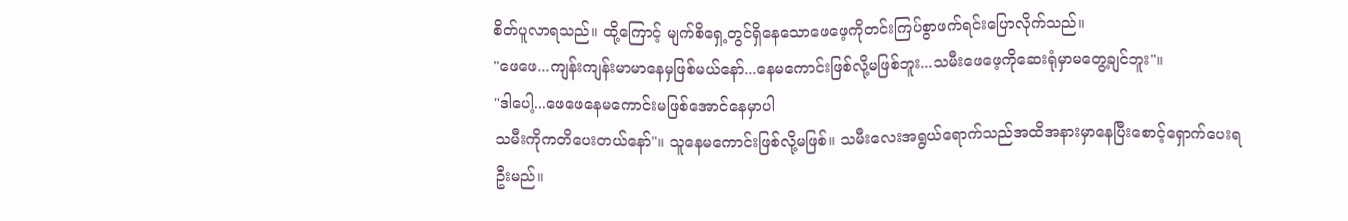စိတ်ပူလာရသည်။ ထို့ကြောင့် မျက်စိရှေ့တွင်ရှိနေသောဖေဖေ့ကိုတင်းကြပ်စွာဖက်ရင်းပြောလိုက်သည်။
"ဖေဖေ...ကျန်းကျန်းမာမာနေမှဖြစ်မယ်နော်...နေမကောင်းဖြစ်လို့မဖြစ်ဘူး...သမီးဖေဖေ့ကိုဆေးရုံမှာမတွေ့ချင်ဘူး"။
"ဒါပေါ့...ဖေဖေနေမကောင်းမဖြစ်အောင်နေမှာပါ
သမီးကိုကတိပေးတယ်နော်"။ သူနေမကောင်းဖြစ်လို့မဖြစ်။ သမီးလေးအရွယ်ရောက်သည်အထိအနားမှာနေပြီးစောင့်ရှောက်ပေးရဦးမည်။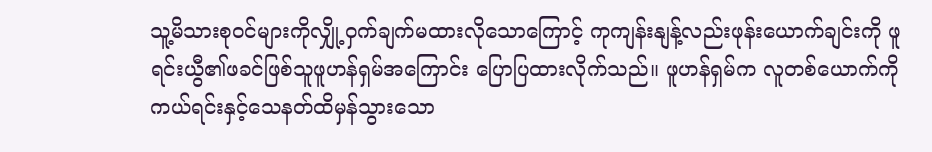သူ့မိသားစုဝင်များကိုလျှို့ဝှက်ချက်မထားလိုသောကြောင့် ကုကျန်းနျန့်လည်းဖုန်းယောက်ချင်းကို ဖူရင်းယွီ၏ဖခင်ဖြစ်သူဖူဟန်ရှမ်အကြောင်း ပြောပြထားလိုက်သည်။ ဖူဟန်ရှမ်က လူတစ်ယောက်ကိုကယ်ရင်းနှင့်သေနတ်ထိမှန်သွားသော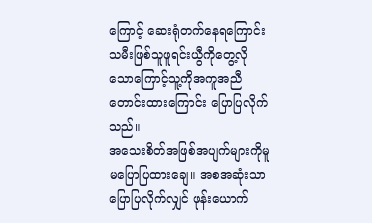ကြောင့် ဆေးရုံတက်နေရကြောင်း
သမီးဖြစ်သူဖူရင်းယွီကိုတွေ့လိုသောကြောင့်သူ့ကိုအကူအညီတောင်းထားကြောင်း ပြောပြလိုက်သည်။
အသေးစိတ်အဖြစ်အပျက်များကိုမူမပြောပြထားချေ။ အစအဆုံးသာပြောပြလိုက်လျှင် ဖုန်းယောက်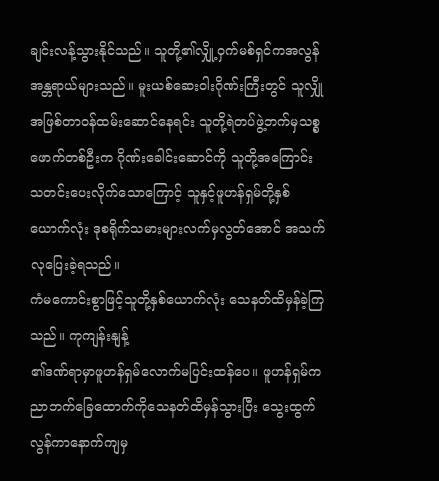ချင်းလန့်သွားနိုင်သည်။ သူတို့၏လျှို့ဝှက်မစ်ရှင်ကအလွန်အန္တရာယ်များသည်။ မူးယစ်ဆေးဝါးဂိုဏ်းကြီးတွင် သူလျှိုအဖြစ်တာဝန်ထမ်းဆောင်နေရင်း သူတို့ရဲတပ်ဖွဲ့ဘက်မှသစ္စဖောက်တစ်ဦးက ဂိုဏ်းခေါင်းဆောင်ကို သူတို့အကြောင်းသတင်းပေးလိုက်သောကြောင့် သူနှင့်ဖူဟန်ရှမ်တို့နှစ်ယောက်လုံး ဒုစရိုက်သမားများလက်မှလွတ်အောင် အသက်လုပြေးခဲ့ရသည်။
ကံမကောင်းစွာဖြင့်သူတို့နှစ်ယောက်လုံး သေနတ်ထိမှန်ခဲ့ကြသည်။ ကုကျန်းနျန့်
၏ဒဏ်ရာမှာဖူဟန်ရှမ်လောက်မပြင်းထန်ပေ။ ဖူဟန်ရှမ်ကညာဘက်ခြေထောက်ကိုသေနတ်ထိမှန်သွားပြီး သွေးထွက်လွန်ကာနောက်ကျမှ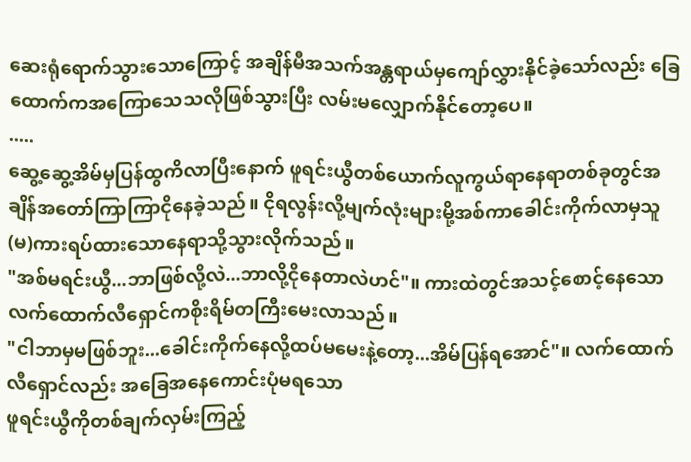ဆေးရုံရောက်သွားသောကြောင့် အချိန်မီအသက်အန္တရာယ်မှကျော်လွှားနိုင်ခဲ့သော်လည်း ခြေထောက်ကအကြောသေသလိုဖြစ်သွားပြီး လမ်းမလျှောက်နိုင်တော့ပေ။
.....
ဆွေ့ဆွေ့အိမ်မှပြန်ထွကိလာပြီးနောက် ဖူရင်းယွီတစ်ယောက်လူကွယ်ရာနေရာတစ်ခုတွင်အချိန်အတော်ကြာကြာငိုနေခဲ့သည်။ ငိုရလွန်းလို့မျက်လုံးများမို့အစ်ကာခေါင်းကိုက်လာမှသူ(မ)ကားရပ်ထားသောနေရာသို့သွားလိုက်သည်။
"အစ်မရင်းယွီ...ဘာဖြစ်လို့လဲ...ဘာလို့ငိုနေတာလဲဟင်"။ ကားထဲတွင်အသင့်စောင့်နေသောလက်ထောက်လီရှောင်ကစိုးရိမ်တကြီးမေးလာသည်။
"ငါဘာမှမဖြစ်ဘူး...ခေါင်းကိုက်နေလို့ထပ်မမေးနဲ့တော့...အိမ်ပြန်ရအောင်"။ လက်ထောက်လီရှောင်လည်း အခြေအနေကောင်းပုံမရသော
ဖူရင်းယွီကိုတစ်ချက်လှမ်းကြည့်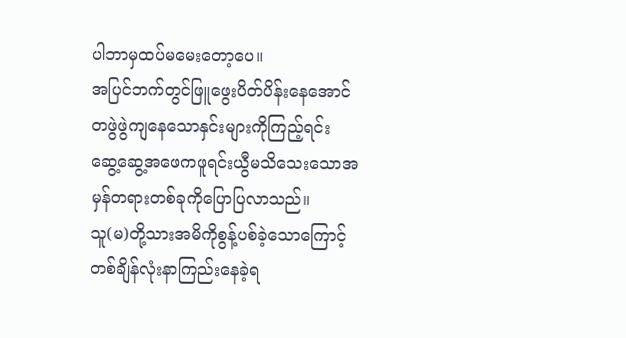ပါဘာမှထပ်မမေးတော့ပေ။
အပြင်ဘက်တွင်ဖြူဖွေးပိတ်ပိန်းနေအောင်တဖွဲဖွဲကျနေသောနှင်းများကိုကြည့်ရင်း
ဆွေ့ဆွေ့အဖေကဖူရင်းယွီမသိသေးသောအမှန်တရားတစ်ခုကိုပြောပြလာသည်။
သူ(မ)တို့သားအမိကိုစွန့်ပစ်ခဲ့သောကြောင့်တစ်ချိန်လုံးနာကြည်းနေခဲ့ရ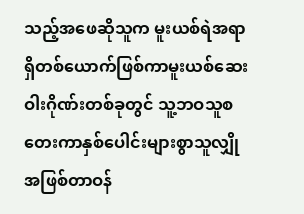သည့်အဖေဆိုသူက မူးယစ်ရဲအရာရှိတစ်ယောက်ဖြစ်ကာမူးယစ်ဆေးဝါးဂိုဏ်းတစ်ခုတွင် သူ့ဘဝသူစတေးကာနှစ်ပေါင်းများစွာသူလျှိုအဖြစ်တာဝန်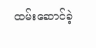ထမ်းဆောင်ခဲ့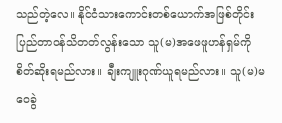သည်တဲ့လေ။ နိုင်ငံသားကောင်းတစ်ယောက်အဖြစ်တိုင်းပြည်တာဝန်သိတတ်လွန်းသော သူ(မ)အဖေဖူဟန်ရှမ်ကိုစိတ်ဆိုးရမည်လား။ ချီးကျူးဂုဏ်ယူရမည်လား။ သူ(မ)မဝေခွဲ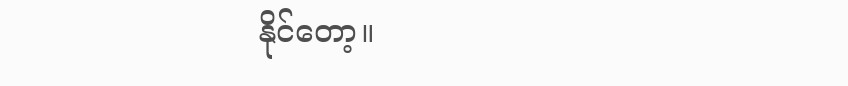နိုင်တော့။